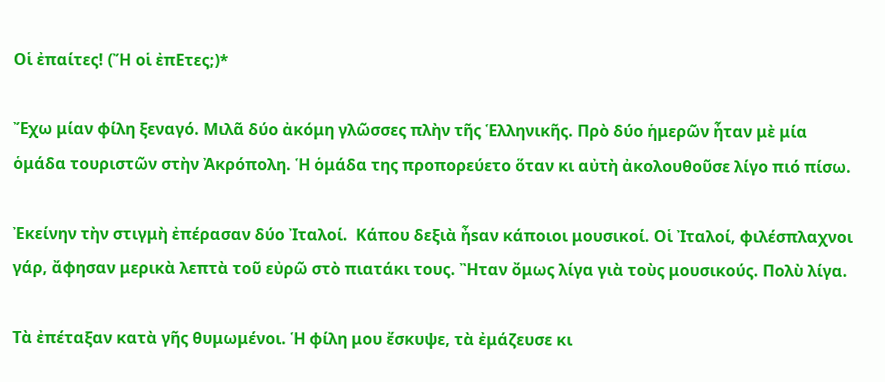Οἱ ἐπαίτες! (Ἤ οἱ ἐπΕτες;)*

Ἔχω μίαν φίλη ξεναγό. Μιλᾶ δύο ἀκόμη γλῶσσες πλὴν τῆς Ἑλληνικῆς. Πρὸ δύο ἡμερῶν ἦταν μὲ μία ὁμάδα τουριστῶν στὴν Ἀκρόπολη. Ἡ ὁμάδα της προπορεύετο ὅταν κι αὐτὴ ἀκολουθοῦσε λίγο πιό πίσω.

Ἐκείνην τὴν στιγμὴ ἐπέρασαν δύο Ἰταλοί.  Κάπου δεξιὰ ἦsαν κάποιοι μουσικοί. Οἱ Ἰταλοί, φιλέσπλαχνοι γάρ, ἄφησαν μερικὰ λεπτὰ τοῦ εὐρῶ στὸ πιατάκι τους. Ἢταν ὄμως λίγα γιὰ τοὺς μουσικούς. Πολὺ λίγα.

Τὰ ἐπέταξαν κατὰ γῆς θυμωμένοι. Ἡ φίλη μου ἔσκυψε, τὰ ἐμάζευσε κι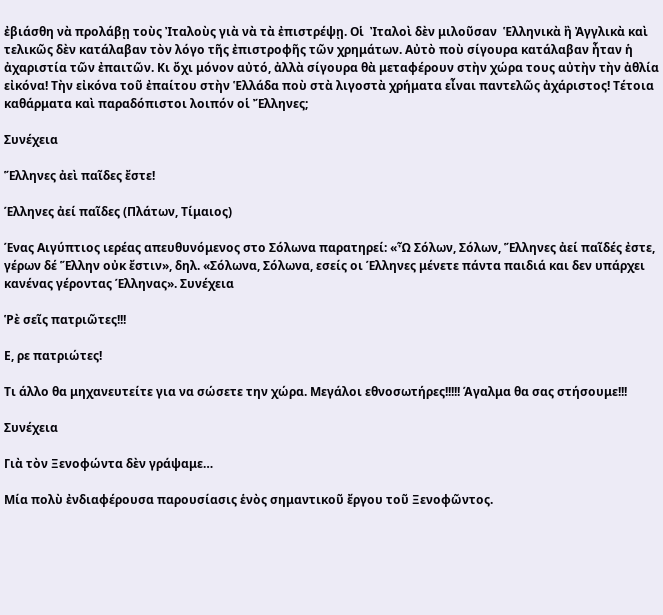ἐβιάσθη νὰ προλάβῃ τοὺς Ἰταλοὺς γιὰ νὰ τὰ ἐπιστρέψῃ. Οἱ  Ἰταλοὶ δὲν μιλοῦσαν  Ἑλληνικὰ ἢ Ἀγγλικὰ καὶ τελικῶς δὲν κατάλαβαν τὸν λόγο τῆς ἐπιστροφῆς τῶν χρημάτων. Αὐτὸ ποὺ σίγουρα κατάλαβαν ἦταν ἡ ἀχαριστία τῶν ἐπαιτῶν. Κι ὄχι μόνον αὐτό, ἀλλὰ σίγουρα θὰ μεταφέρουν στὴν χώρα τους αὐτὴν τὴν ἀθλία εἰκόνα! Τὴν εἰκόνα τοῦ ἐπαίτου στὴν Ἑλλάδα ποὺ στὰ λιγοστὰ χρήματα εἶναι παντελῶς ἀχάριστος! Τέτοια καθάρματα καὶ παραδόπιστοι λοιπόν οἱ Ἔλληνες;

Συνέχεια

Ἕλληνες ἀεὶ παῖδες ἔστε!

Έλληνες ἀεί παῖδες (Πλάτων, Τίμαιος)

Ένας Αιγύπτιος ιερέας απευθυνόμενος στο Σόλωνα παρατηρεί: «Ὦ Σόλων, Σόλων, Ἕλληνες ἀεί παῖδές ἐστε, γέρων δέ Ἕλλην οὐκ ἔστιν», δηλ. «Σόλωνα, Σόλωνα, εσείς οι Έλληνες μένετε πάντα παιδιά και δεν υπάρχει κανένας γέροντας Έλληνας». Συνέχεια

Ῥὲ σεῖς πατριῶτες!!!

Ε, ρε πατριώτες!

Τι άλλο θα μηχανευτείτε για να σώσετε την χώρα. Μεγάλοι εθνοσωτήρες!!!!! Άγαλμα θα σας στήσουμε!!!

Συνέχεια

Γιὰ τὸν Ξενοφώντα δὲν γράψαμε…

Μία πολὺ ἐνδιαφέρουσα παρουσίασις ἑνὸς σημαντικοῦ ἔργου τοῦ Ξενοφῶντος.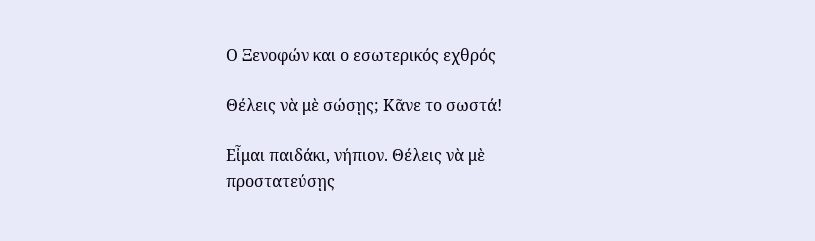Ο Ξενοφών και ο εσωτερικός εχθρός

Θέλεις νὰ μὲ σώσῃς; Κᾶνε το σωστά!

Εἶμαι παιδάκι, νήπιον. Θέλεις νὰ μὲ προστατεύσῃς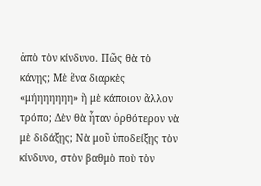ἀπὸ τὸν κίνδυνο. Πῶς θὰ τὸ κάνῃς; Μὲ ἕνα διαρκὲς «μήηηηηηη» ἢ μὲ κάποιον ἄλλον τρόπο; Δὲν θὰ ἦταν ὀρθότερον νὰ μὲ διδάξῃς; Νὰ μοῦ ὑποδείξῃς τὸν κίνδυνο, στὸν βαθμὸ ποὺ τὸν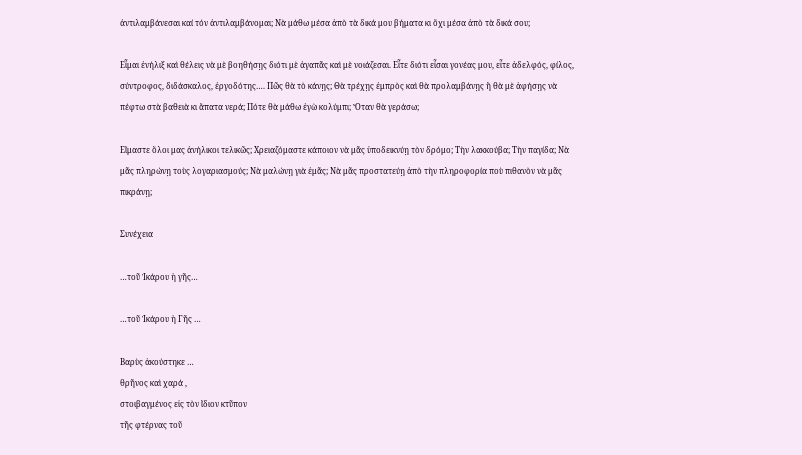ἀντιλαμβάνεσαι καί τόν ἀντιλαμβάνομαι; Νὰ μάθω μέσα ἀπὸ τὰ δικά μου βήματα κι ὄχι μέσα ἀπὸ τὰ δικά σου;

Εἶμαι ἐνήλιξ καὶ θέλεις νὰ μὲ βοηθήσῃς διότι μὲ ἀγαπᾶς καὶ μὲ νοιάζεσαι. Εἶτε διότι εἶσαι γονέας μου, εἶτε ἀδελφός, φίλος, σύντροφος, διδάσκαλος, ἐργοδότης…. Πῶς θὰ τὸ κάνῃς; Θὰ τρέχῃς ἐμπρὸς καὶ θὰ προλαμβάνῃς ἢ θὰ μὲ ἀφήσῃς νὰ πέφτω στὰ βαθειὰ κι ἄπατα νερά; Πότε θὰ μάθω ἐγὼ κολύμπι; Ὅταν θὰ γεράσω;

Εἵμαστε ὅλοι μας ἀνήλικοι τελικῶς; Χρειαζόμαστε κάποιον νὰ μᾶς ὑποδεικνύῃ τὸν δρόμο; Τὴν λακκούβα; Τὴν παγίδα; Νὰ μᾶς πληρώνῃ τοὺς λογαριασμούς; Νὰ μαλώνῃ γιὰ ἐμᾶς; Νὰ μᾶς προστατεύῃ ἀπὸ τὴν πληροφορία ποὺ πιθανὸν νὰ μᾶς πικράνῃ;

Συνέχεια

…τοῦ Ἰκάρου ἡ γῆς…

…τοῦ Ἰκάρου ἡ Γῆς …

Βαρὺς ἀκούστηκε …
θρῆνος καὶ χαρά ,
στοιβαγμένος εἰς τὸν ἴδιον κτῦπον
τῆς φτέρνας τοῦ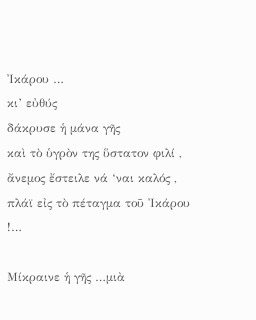Ἰκάρου …
κι’ εὐθύς
δάκρυσε ἡ μάνα γῆς
καὶ τὸ ὑγρὸν της ὕστατον φιλί ,
ἄνεμος ἔστειλε νά ‘ναι καλός ,
πλάϊ εἰς τὸ πέταγμα τοῦ Ἰκάρου !…

Μίκραινε ἡ γῆς …μιὰ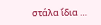στάλα ἴδια …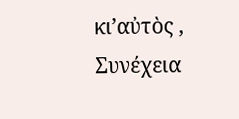κι’αὐτὸς ,
Συνέχεια